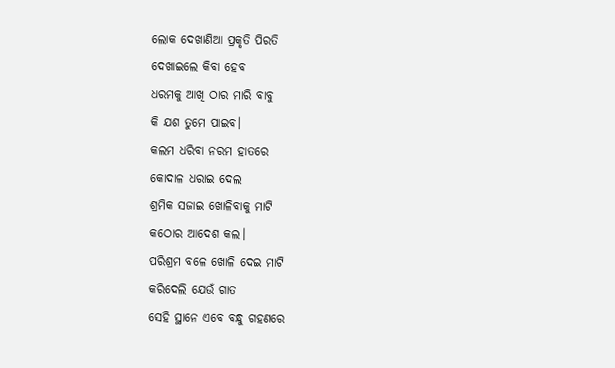ଲୋକ ଦେଖାଣିଆ ପ୍ରକୃତି ପିରତି
ଦେଖାଇଲେ କିବା ହେବ
ଧରମକୁ ଆଖି ଠାର ମାରି ବାବୁ
କି ଯଶ ତୁମେ ପାଇବ।
କଲମ ଧରିବା ନରମ ହାତରେ
କୋଦାଳ ଧରାଇ ଦେଲ
ଶ୍ରମିକ ସଜାଇ ଖୋଳିବାକୁ ମାଟି
କଠୋର ଆଦେଶ କଲ।
ପରିଶ୍ରମ ବଳେ ଖୋଳି ଦେଇ ମାଟି
କରିଦେଲି ଯେଉଁ ଗାତ
ସେହି ସ୍ଥାନେ ଏବେ ବନ୍ଧୁ ଗହଣରେ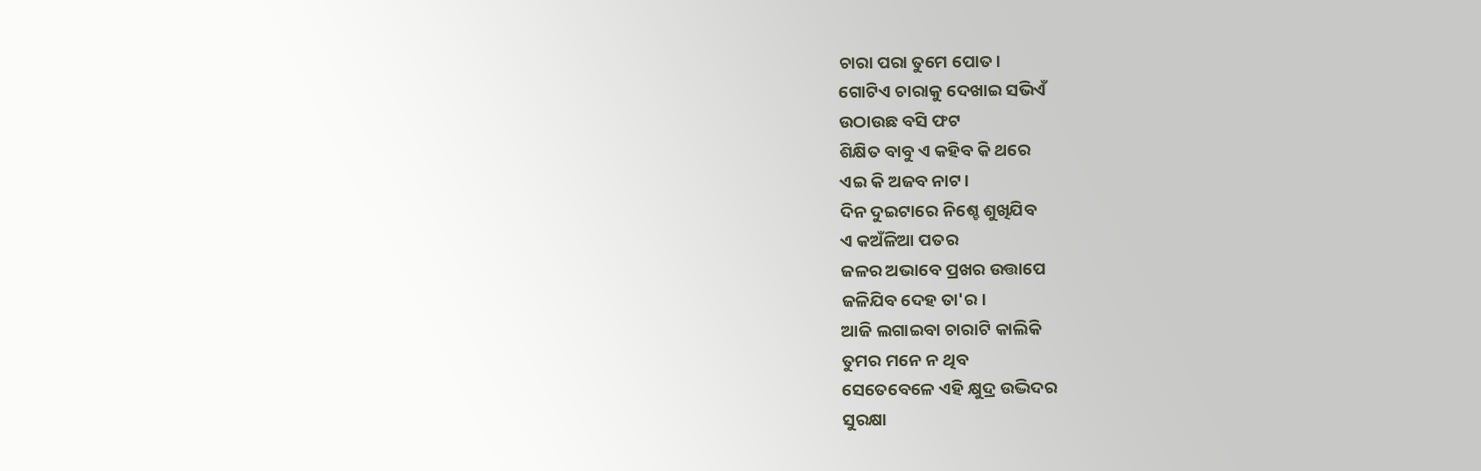ଚାରା ପରା ତୁମେ ପୋତ।
ଗୋଟିଏ ଚାରାକୁ ଦେଖାଇ ସଭିଏଁ
ଉଠାଉଛ ବସି ଫଟ
ଶିକ୍ଷିତ ବାବୁ ଏ କହିବ କି ଥରେ
ଏଇ କି ଅଜବ ନାଟ।
ଦିନ ଦୁଇଟାରେ ନିଶ୍ଚେ ଶୁଖିଯିବ
ଏ କଅଁଳିଆ ପତର
ଜଳର ଅଭାବେ ପ୍ରଖର ଉତ୍ତାପେ
ଜଳିଯିବ ଦେହ ତା'ର।
ଆଜି ଲଗାଇବା ଚାରାଟି କାଲିକି
ତୁମର ମନେ ନ ଥିବ
ସେତେବେଳେ ଏହି କ୍ଷୁଦ୍ର ଉଦ୍ଭିଦର
ସୁରକ୍ଷା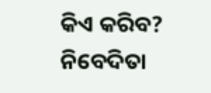କିଏ କରିବ?
ନିବେଦିତା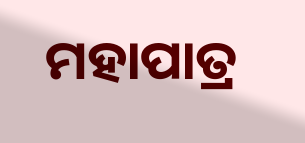ମହାପାତ୍ର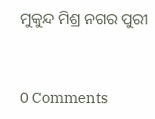ମୁକୁନ୍ଦ ମିଶ୍ର ନଗର ପୁରୀ


0 Comments